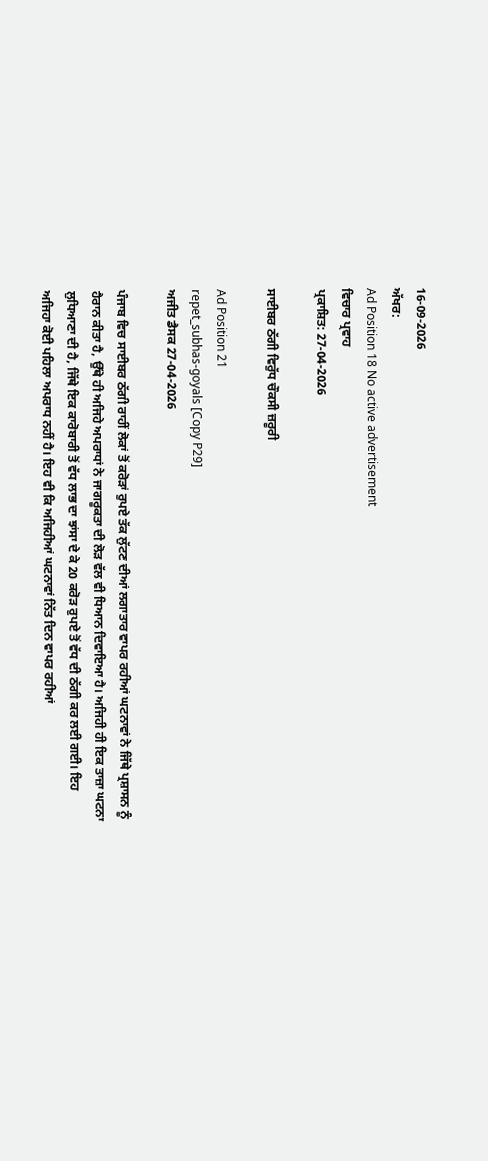16-09-2026
ਅੱਖਰ:
Ad Position 18 No active advertisement
ਵਿਚਾਰ ਪ੍ਰਵਾਹ
ਪ੍ਰਕਾਸ਼ਿਤ: 27-04-2026

ਸਾਈਬਰ ਠੱਗੀ ਵਿਰੁੱਧ ਚੌਕਸੀ ਜ਼ਰੂਰੀ

Ad Position 21
repet_subhas-goyals [Copy P29]
ਅਜੀਤ ਡੈਸਕ 27-04-2026

ਪੰਜਾਬ ਵਿਚ ਸਾਈਬਰ ਠੱਗੀ ਰਾਹੀਂ ਲੋਕਾਂ ਤੋਂ ਕਰੋੜਾਂ ਰੁਪਏ ਤੱਕ ਲੁੱਟਣ ਦੀਆਂ ਲਗਾਤਾਰ ਵਾਪਰ ਰਹੀਆਂ ਘਟਨਾਵਾਂ ਨੇ ਜਿੱਥੇ ਪ੍ਰਸ਼ਾਸਨ ਨੂੰ ਹੈਰਾਨ ਕੀਤਾ ਹੈ, ਉੱਥੇ ਹੀ ਅਜਿਹੇ ਅਪਰਾਧਾਂ ਨੇ ਜਾਗਰੂਕਤਾ ਦੀ ਲੋੜ ਵੱਲ ਵੀ ਧਿਆਨ ਦਿਵਾਇਆ ਹੈ। ਅਜਿਹੀ ਹੀ ਇਕ ਤਾਜ਼ਾ ਘਟਨਾ ਲੁਧਿਆਣਾ ਦੀ ਹੈ, ਜਿੱਥੇ ਇਕ ਕਾਰੋਬਾਰੀ ਤੋਂ ਵੱਧ ਲਾਭ ਦਾ ਝਾਂਸਾ ਦੇ ਕੇ 20 ਕਰੋੜ ਰੁਪਏ ਤੋਂ ਵੱਧ ਦੀ ਠੱਗੀ ਕਰ ਲਈ ਗਈ। ਇਹ ਅਜਿਹਾ ਕੋਈ ਪਹਿਲਾ ਅਪਰਾਧ ਨਹੀਂ ਹੈ। ਇਹ ਵੀ ਕਿ ਅਜਿਹੀਆਂ ਘਟਨਾਵਾਂ ਨਿੱਤ ਦਿਨ ਵਾਪਰ ਰਹੀਆਂ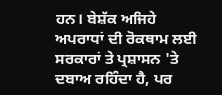ਹਨ। ਬੇਸ਼ੱਕ ਅਜਿਹੇ ਅਪਰਾਧਾਂ ਦੀ ਰੋਕਥਾਮ ਲਈ ਸਰਕਾਰਾਂ ਤੇ ਪ੍ਰਸ਼ਾਸਨ 'ਤੇ ਦਬਾਅ ਰਹਿੰਦਾ ਹੈ, ਪਰ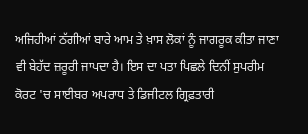ਅਜਿਹੀਆਂ ਠੱਗੀਆਂ ਬਾਰੇ ਆਮ ਤੇ ਖ਼ਾਸ ਲੋਕਾਂ ਨੂੰ ਜਾਗਰੂਕ ਕੀਤਾ ਜਾਣਾ ਵੀ ਬੇਹੱਦ ਜ਼ਰੂਰੀ ਜਾਪਦਾ ਹੈ। ਇਸ ਦਾ ਪਤਾ ਪਿਛਲੇ ਦਿਨੀਂ ਸੁਪਰੀਮ ਕੋਰਟ 'ਚ ਸਾਈਬਰ ਅਪਰਾਧ ਤੇ ਡਿਜੀਟਲ ਗ੍ਰਿਫ਼ਤਾਰੀ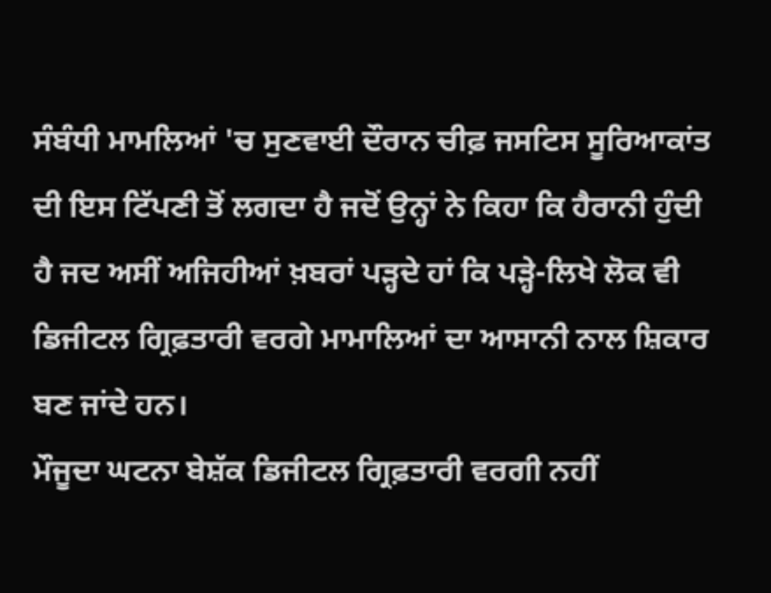ਸੰਬੰਧੀ ਮਾਮਲਿਆਂ 'ਚ ਸੁਣਵਾਈ ਦੌਰਾਨ ਚੀਫ਼ ਜਸਟਿਸ ਸੂਰਿਆਕਾਂਤ ਦੀ ਇਸ ਟਿੱਪਣੀ ਤੋਂ ਲਗਦਾ ਹੈ ਜਦੋਂ ਉਨ੍ਹਾਂ ਨੇ ਕਿਹਾ ਕਿ ਹੈਰਾਨੀ ਹੁੰਦੀ ਹੈ ਜਦ ਅਸੀਂ ਅਜਿਹੀਆਂ ਖ਼ਬਰਾਂ ਪੜ੍ਹਦੇ ਹਾਂ ਕਿ ਪੜ੍ਹੇ-ਲਿਖੇ ਲੋਕ ਵੀ ਡਿਜੀਟਲ ਗ੍ਰਿਫ਼ਤਾਰੀ ਵਰਗੇ ਮਾਮਾਲਿਆਂ ਦਾ ਆਸਾਨੀ ਨਾਲ ਸ਼ਿਕਾਰ ਬਣ ਜਾਂਦੇ ਹਨ।
ਮੌਜੂਦਾ ਘਟਨਾ ਬੇਸ਼ੱਕ ਡਿਜੀਟਲ ਗ੍ਰਿਫ਼ਤਾਰੀ ਵਰਗੀ ਨਹੀਂ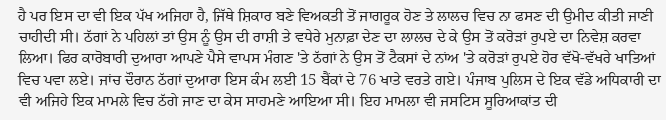ਹੈ ਪਰ ਇਸ ਦਾ ਵੀ ਇਕ ਪੱਖ ਅਜਿਹਾ ਹੈ, ਜਿੱਥੇ ਸ਼ਿਕਾਰ ਬਣੇ ਵਿਅਕਤੀ ਤੋਂ ਜਾਗਰੂਕ ਹੋਣ ਤੇ ਲਾਲਚ ਵਿਚ ਨਾ ਫਸਣ ਦੀ ਉਮੀਦ ਕੀਤੀ ਜਾਣੀ ਚਾਹੀਦੀ ਸੀ। ਠੱਗਾਂ ਨੇ ਪਹਿਲਾਂ ਤਾਂ ਉਸ ਨੂੰ ਉਸ ਦੀ ਰਾਸ਼ੀ ਤੇ ਵਧੇਰੇ ਮੁਨਾਫ਼ਾ ਦੇਣ ਦਾ ਲਾਲਚ ਦੇ ਕੇ ਉਸ ਤੋਂ ਕਰੋੜਾਂ ਰੁਪਏ ਦਾ ਨਿਵੇਸ਼ ਕਰਵਾ ਲਿਆ। ਫਿਰ ਕਾਰੋਬਾਰੀ ਦੁਆਰਾ ਆਪਣੇ ਪੈਸੇ ਵਾਪਸ ਮੰਗਣ 'ਤੇ ਠੱਗਾਂ ਨੇ ਉਸ ਤੋਂ ਟੈਕਸਾਂ ਦੇ ਨਾਂਅ 'ਤੇ ਕਰੋੜਾਂ ਰੁਪਏ ਹੋਰ ਵੱਖੋ-ਵੱਖਰੇ ਖਾਤਿਆਂ ਵਿਚ ਪਵਾ ਲਏ। ਜਾਂਚ ਦੌਰਾਨ ਠੱਗਾਂ ਦੁਆਰਾ ਇਸ ਕੰਮ ਲਈ 15 ਬੈਂਕਾਂ ਦੇ 76 ਖਾਤੇ ਵਰਤੇ ਗਏ। ਪੰਜਾਬ ਪੁਲਿਸ ਦੇ ਇਕ ਵੱਡੇ ਅਧਿਕਾਰੀ ਦਾ ਵੀ ਅਜਿਹੇ ਇਕ ਮਾਮਲੇ ਵਿਚ ਠੱਗੇ ਜਾਣ ਦਾ ਕੇਸ ਸਾਹਮਣੇ ਆਇਆ ਸੀ। ਇਹ ਮਾਮਲਾ ਵੀ ਜਸਟਿਸ ਸੂਰਿਆਕਾਂਤ ਦੀ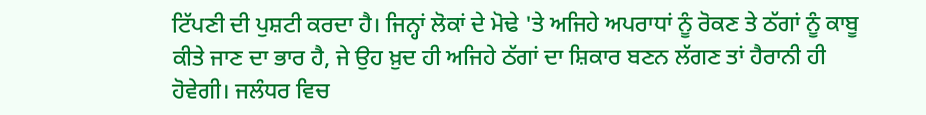ਟਿੱਪਣੀ ਦੀ ਪੁਸ਼ਟੀ ਕਰਦਾ ਹੈ। ਜਿਨ੍ਹਾਂ ਲੋਕਾਂ ਦੇ ਮੋਢੇ 'ਤੇ ਅਜਿਹੇ ਅਪਰਾਧਾਂ ਨੂੰ ਰੋਕਣ ਤੇ ਠੱਗਾਂ ਨੂੰ ਕਾਬੂ ਕੀਤੇ ਜਾਣ ਦਾ ਭਾਰ ਹੈ, ਜੇ ਉਹ ਖ਼ੁਦ ਹੀ ਅਜਿਹੇ ਠੱਗਾਂ ਦਾ ਸ਼ਿਕਾਰ ਬਣਨ ਲੱਗਣ ਤਾਂ ਹੈਰਾਨੀ ਹੀ ਹੋਵੇਗੀ। ਜਲੰਧਰ ਵਿਚ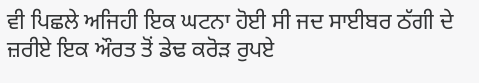ਵੀ ਪਿਛਲੇ ਅਜਿਹੀ ਇਕ ਘਟਨਾ ਹੋਈ ਸੀ ਜਦ ਸਾਈਬਰ ਠੱਗੀ ਦੇ ਜ਼ਰੀਏ ਇਕ ਔਰਤ ਤੋਂ ਡੇਢ ਕਰੋੜ ਰੁਪਏ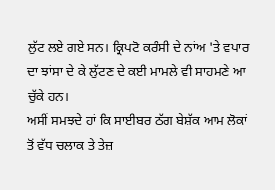ਲੁੱਟ ਲਏ ਗਏ ਸਨ। ਕ੍ਰਿਪਟੋ ਕਰੰਸੀ ਦੇ ਨਾਂਅ 'ਤੇ ਵਪਾਰ ਦਾ ਝਾਂਸਾ ਦੇ ਕੇ ਲੁੱਟਣ ਦੇ ਕਈ ਮਾਮਲੇ ਵੀ ਸਾਹਮਣੇ ਆ ਚੁੱਕੇ ਹਨ।
ਅਸੀਂ ਸਮਝਦੇ ਹਾਂ ਕਿ ਸਾਈਬਰ ਠੱਗ ਬੇਸ਼ੱਕ ਆਮ ਲੋਕਾਂ ਤੋਂ ਵੱਧ ਚਲਾਕ ਤੇ ਤੇਜ਼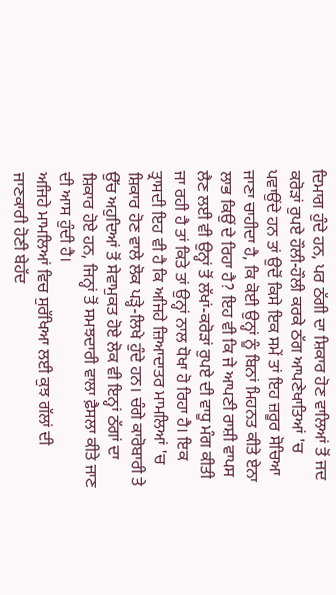ਦਿਮਾਗ ਹੁੰਦੇ ਹਨ, ਪਰ ਠੱਗੀ ਦਾ ਸ਼ਿਕਾਰ ਹੋਣ ਵਾਲਿਆਂ ਤੋਂ ਜਦ ਕਰੋੜਾਂ ਰੁਪਏ ਹੌਲੀ-ਹੌਲੀ ਕਰਕੇ ਠੱਗ ਆਪਣੇਖਾਤਿਆਂ 'ਚ ਪਵਾਉਂਦੇ ਹਨ ਤਾਂ ਉਦੋਂ ਕਿਸੇ ਇਕ ਸਮੇਂ ਤਾਂ ਇਹ ਜ਼ਰੂਰ ਸੋਚਿਆ ਜਾਣਾ ਚਾਹੀਦਾ ਹੈ, ਕਿ ਕੋਈ ਉਨ੍ਹਾਂ ਨੂੰ ਬਿਨਾਂ ਮਿਹਨਤ ਕੀਤੇ ਏਨਾ ਲਾਭ ਕਿਉਂ ਦੇ ਰਿਹਾ ਹੈ? ਇਹ ਵੀ ਕਿ ਜੇ ਆਪਣੀ ਰਾਸ਼ੀ ਵਾਪਸ ਲੈਣ ਲਈ ਵੀ ਉਨ੍ਹਾਂ ਤੋਂ ਲੱਖਾਂ-ਕਰੋੜਾਂ ਰੁਪਏ ਦੀ ਵਾਧੂ ਮੰਗ ਕੀਤੀ ਜਾ ਰਹੀ ਹੈ ਤਾਂ ਕਿਤੇ ਤਾਂ ਉਨ੍ਹਾਂ ਨਾਲ ਧੋਖਾ ਹੋ ਰਿਹਾ ਹੈ। ਇਕ ਤ੍ਰਾਸਦੀ ਇਹ ਵੀ ਹੈ ਕਿ ਅਜਿਹੇ ਜ਼ਿਆਦਾਤਰ ਮਾਮਲਿਆਂ 'ਚ ਸ਼ਿਕਾਰ ਹੋਣ ਵਾਲੇ ਲੋਕ ਪੜ੍ਹੇ-ਲਿਖੇ ਹੁੰਦੇ ਹਨ। ਚੰਗੇ ਕਾਰੋਬਾਰੀ ਤੇ ਉੱਚ ਅਹੁਦਿਆਂ ਤੋਂ ਸੇਵਾਮੁਕਤ ਹੋਏ ਲੋਕ ਵੀ ਇਨ੍ਹਾਂ ਠੱਗਾਂ ਦਾ ਸ਼ਿਕਾਰ ਹੋਏ ਹਨ, ਜਿਨ੍ਹਾਂ ਤੋਂ ਸਮਝਦਾਰੀ ਵਾਲਾ ਫ਼ੈਸਲਾ ਕੀਤੇ ਜਾਣ ਦੀ ਆਸ ਹੁੰਦੀ ਹੈ।
ਅਜਿਹੇ ਮਾਮਲਿਆਂ ਵਿਚ ਸੁਰੱਖਿਆ ਲਈ ਕੁਝ ਗੱਲਾਂ ਦੀ ਜਾਣਕਾਰੀ ਹੋਣੀ ਬੇਹੱਦ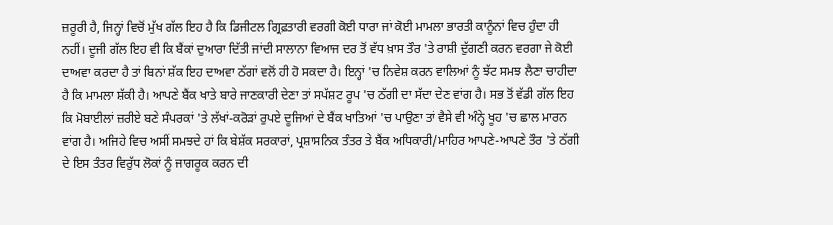ਜ਼ਰੂਰੀ ਹੈ, ਜਿਨ੍ਹਾਂ ਵਿਚੋਂ ਮੁੱਖ ਗੱਲ ਇਹ ਹੈ ਕਿ ਡਿਜੀਟਲ ਗ੍ਰਿਫ਼ਤਾਰੀ ਵਰਗੀ ਕੋਈ ਧਾਰਾ ਜਾਂ ਕੋਈ ਮਾਮਲਾ ਭਾਰਤੀ ਕਾਨੂੰਨਾਂ ਵਿਚ ਹੁੰਦਾ ਹੀ ਨਹੀਂ। ਦੂਜੀ ਗੱਲ ਇਹ ਵੀ ਕਿ ਬੈਂਕਾਂ ਦੁਆਰਾ ਦਿੱਤੀ ਜਾਂਦੀ ਸਾਲਾਨਾ ਵਿਆਜ ਦਰ ਤੋਂ ਵੱਧ ਖ਼ਾਸ ਤੌਰ 'ਤੇ ਰਾਸ਼ੀ ਦੁੱਗਣੀ ਕਰਨ ਵਰਗਾ ਜੇ ਕੋਈ ਦਾਅਵਾ ਕਰਦਾ ਹੈ ਤਾਂ ਬਿਨਾਂ ਸ਼ੱਕ ਇਹ ਦਾਅਵਾ ਠੱਗਾਂ ਵਲੋਂ ਹੀ ਹੋ ਸਕਦਾ ਹੈ। ਇਨ੍ਹਾਂ 'ਚ ਨਿਵੇਸ਼ ਕਰਨ ਵਾਲਿਆਂ ਨੂੰ ਝੱਟ ਸਮਝ ਲੈਣਾ ਚਾਹੀਦਾ ਹੈ ਕਿ ਮਾਮਲਾ ਸ਼ੱਕੀ ਹੈ। ਆਪਣੇ ਬੈਂਕ ਖਾਤੇ ਬਾਰੇ ਜਾਣਕਾਰੀ ਦੇਣਾ ਤਾਂ ਸਪੱਸ਼ਟ ਰੂਪ 'ਚ ਠੱਗੀ ਦਾ ਸੱਦਾ ਦੇਣ ਵਾਂਗ ਹੈ। ਸਭ ਤੋਂ ਵੱਡੀ ਗੱਲ ਇਹ ਕਿ ਮੋਬਾਈਲਾਂ ਜ਼ਰੀਏ ਬਣੇ ਸੰਪਰਕਾਂ 'ਤੇ ਲੱਖਾਂ-ਕਰੋੜਾਂ ਰੁਪਏ ਦੂਜਿਆਂ ਦੇ ਬੈਂਕ ਖਾਤਿਆਂ 'ਚ ਪਾਉਣਾ ਤਾਂ ਵੈਸੇ ਵੀ ਅੰਨ੍ਹੇ ਖੂਹ 'ਚ ਛਾਲ ਮਾਰਨ ਵਾਂਗ ਹੈ। ਅਜਿਹੇ ਵਿਚ ਅਸੀਂ ਸਮਝਦੇ ਹਾਂ ਕਿ ਬੇਸ਼ੱਕ ਸਰਕਾਰਾਂ, ਪ੍ਰਸ਼ਾਸਨਿਕ ਤੰਤਰ ਤੇ ਬੈਂਕ ਅਧਿਕਾਰੀ/ਮਾਹਿਰ ਆਪਣੇ-ਆਪਣੇ ਤੌਰ 'ਤੇ ਠੱਗੀ ਦੇ ਇਸ ਤੰਤਰ ਵਿਰੁੱਧ ਲੋਕਾਂ ਨੂੰ ਜਾਗਰੂਕ ਕਰਨ ਦੀ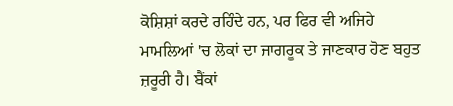ਕੋਸ਼ਿਸ਼ਾਂ ਕਰਦੇ ਰਹਿੰਦੇ ਹਨ, ਪਰ ਫਿਰ ਵੀ ਅਜਿਹੇ ਮਾਮਲਿਆਂ 'ਚ ਲੋਕਾਂ ਦਾ ਜਾਗਰੂਕ ਤੇ ਜਾਣਕਾਰ ਹੋਣ ਬਹੁਤ ਜ਼ਰੂਰੀ ਹੈ। ਬੈਂਕਾਂ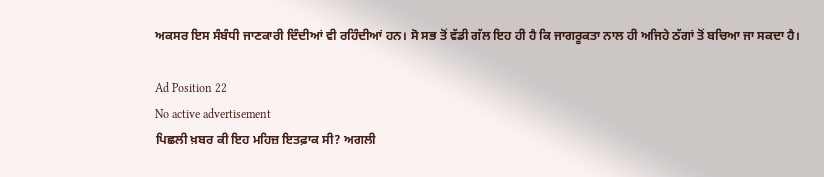ਅਕਸਰ ਇਸ ਸੰਬੰਧੀ ਜਾਣਕਾਰੀ ਦਿੰਦੀਆਂ ਵੀ ਰਹਿੰਦੀਆਂ ਹਨ। ਸੋ ਸਭ ਤੋਂ ਵੱਡੀ ਗੱਲ ਇਹ ਹੀ ਹੈ ਕਿ ਜਾਗਰੂਕਤਾ ਨਾਲ ਹੀ ਅਜਿਹੇ ਠੱਗਾਂ ਤੋਂ ਬਚਿਆ ਜਾ ਸਕਦਾ ਹੈ।

Ad Position 22
No active advertisement
ਪਿਛਲੀ ਖ਼ਬਰ ਕੀ ਇਹ ਮਹਿਜ਼ ਇਤਫ਼ਾਕ ਸੀ? ਅਗਲੀ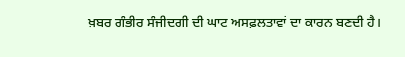ਖ਼ਬਰ ਗੰਭੀਰ ਸੰਜੀਦਗੀ ਦੀ ਘਾਟ ਅਸਫ਼ਲਤਾਵਾਂ ਦਾ ਕਾਰਨ ਬਣਦੀ ਹੈ।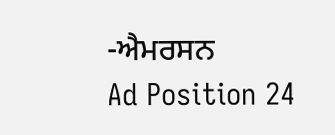-ਐਮਰਸਨ
Ad Position 24